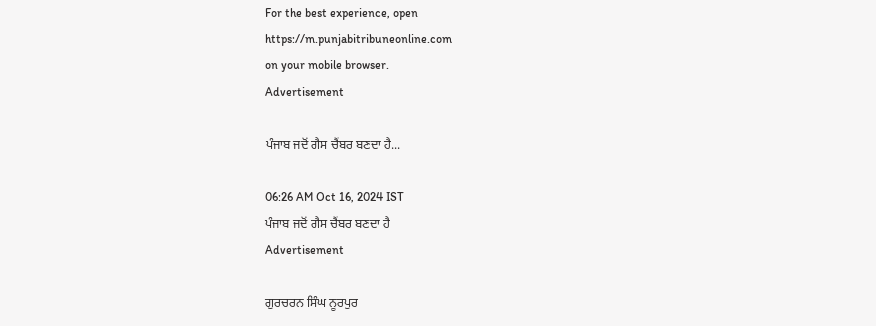For the best experience, open
https://m.punjabitribuneonline.com
on your mobile browser.
Advertisement

ਪੰਜਾਬ ਜਦੋਂ ਗੈਸ ਚੈਂਬਰ ਬਣਦਾ ਹੈ...

06:26 AM Oct 16, 2024 IST
ਪੰਜਾਬ ਜਦੋਂ ਗੈਸ ਚੈਂਬਰ ਬਣਦਾ ਹੈ
Advertisement

ਗੁਰਚਰਨ ਸਿੰਘ ਨੂਰਪੁਰ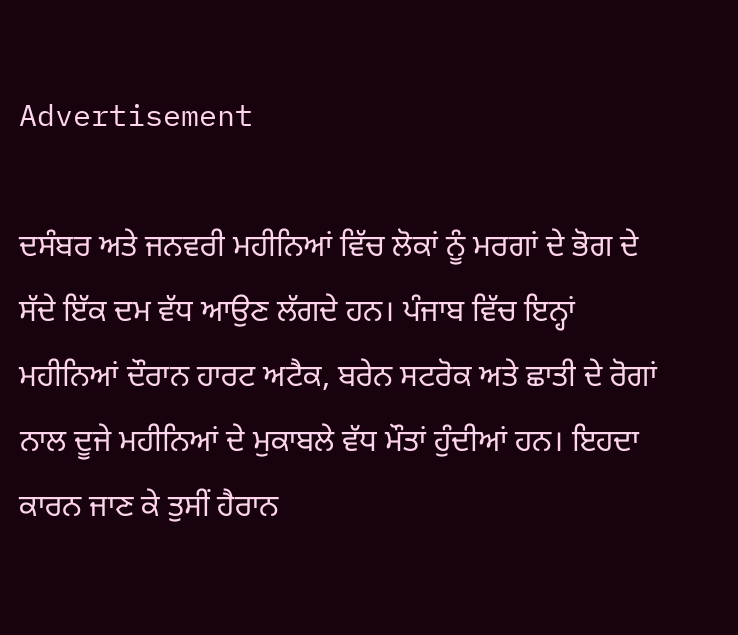Advertisement

ਦਸੰਬਰ ਅਤੇ ਜਨਵਰੀ ਮਹੀਨਿਆਂ ਵਿੱਚ ਲੋਕਾਂ ਨੂੰ ਮਰਗਾਂ ਦੇ ਭੋਗ ਦੇ ਸੱਦੇ ਇੱਕ ਦਮ ਵੱਧ ਆਉਣ ਲੱਗਦੇ ਹਨ। ਪੰਜਾਬ ਵਿੱਚ ਇਨ੍ਹਾਂ ਮਹੀਨਿਆਂ ਦੌਰਾਨ ਹਾਰਟ ਅਟੈਕ, ਬਰੇਨ ਸਟਰੋਕ ਅਤੇ ਛਾਤੀ ਦੇ ਰੋਗਾਂ ਨਾਲ ਦੂਜੇ ਮਹੀਨਿਆਂ ਦੇ ਮੁਕਾਬਲੇ ਵੱਧ ਮੌਤਾਂ ਹੁੰਦੀਆਂ ਹਨ। ਇਹਦਾ ਕਾਰਨ ਜਾਣ ਕੇ ਤੁਸੀਂ ਹੈਰਾਨ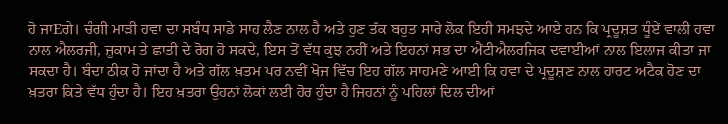ਹੋ ਜਾEਗੇ। ਚੰਗੀ ਮਾੜੀ ਹਵਾ ਦਾ ਸਬੰਧ ਸਾਡੇ ਸਾਹ ਲੈਣ ਨਾਲ ਹੈ ਅਤੇ ਹੁਣ ਤੱਕ ਬਹੁਤ ਸਾਰੇ ਲੋਕ ਇਹੀ ਸਮਝਦੇ ਆਏ ਹਨ ਕਿ ਪ੍ਰਦੂਸ਼ਤ ਧੂੰਏਂ ਵਾਲੀ ਹਵਾ ਨਾਲ ਐਲਰਜੀ, ਜ਼ੁਕਾਮ ਤੇ ਛਾਤੀ ਦੇ ਰੋਗ ਹੋ ਸਕਦੇ, ਇਸ ਤੋਂ ਵੱਧ ਕੁਝ ਨਹੀਂ ਅਤੇ ਇਹਨਾਂ ਸਭ ਦਾ ਐਂਟੀਐਲਰਜਿਕ ਦਵਾਈਆਂ ਨਾਲ ਇਲਾਜ ਕੀਤਾ ਜਾ ਸਕਦਾ ਹੈ। ਬੰਦਾ ਠੀਕ ਹੋ ਜਾਂਦਾ ਹੈ ਅਤੇ ਗੱਲ ਖ਼ਤਮ ਪਰ ਨਵੀਂ ਖੋਜ ਵਿੱਚ ਇਹ ਗੱਲ ਸਾਹਮਣੇ ਆਈ ਕਿ ਹਵਾ ਦੇ ਪ੍ਰਦੂਸ਼ਣ ਨਾਲ ਹਾਰਟ ਅਟੈਕ ਹੋਣ ਦਾ ਖ਼ਤਰਾ ਕਿਤੇ ਵੱਧ ਹੁੰਦਾ ਹੈ। ਇਹ ਖ਼ਤਰਾ ਉਹਨਾਂ ਲੋਕਾਂ ਲਈ ਹੋਰ ਹੁੰਦਾ ਹੈ ਜਿਹਨਾਂ ਨੂੰ ਪਹਿਲਾਂ ਦਿਲ ਦੀਆਂ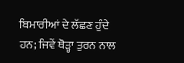ਬਿਮਾਰੀਆਂ ਦੇ ਲੱਛਣ ਹੁੰਦੇ ਹਨ; ਜਿਵੇਂ ਥੋੜ੍ਹਾ ਤੁਰਨ ਨਾਲ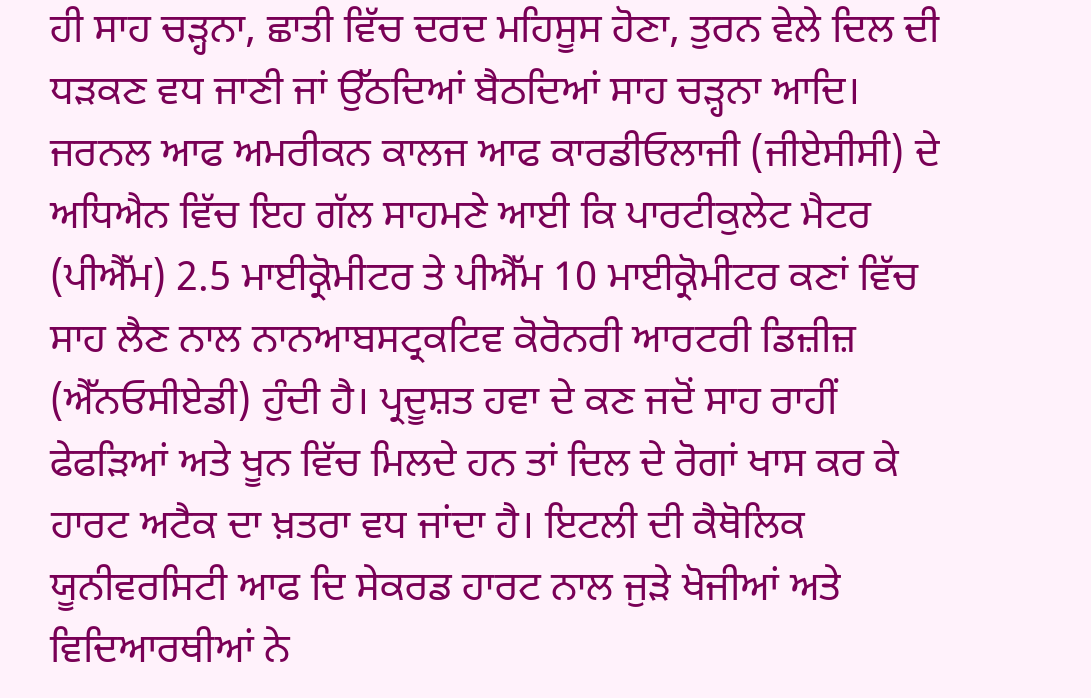ਹੀ ਸਾਹ ਚੜ੍ਹਨਾ, ਛਾਤੀ ਵਿੱਚ ਦਰਦ ਮਹਿਸੂਸ ਹੋਣਾ, ਤੁਰਨ ਵੇਲੇ ਦਿਲ ਦੀ ਧੜਕਣ ਵਧ ਜਾਣੀ ਜਾਂ ਉੱਠਦਿਆਂ ਬੈਠਦਿਆਂ ਸਾਹ ਚੜ੍ਹਨਾ ਆਦਿ।
ਜਰਨਲ ਆਫ ਅਮਰੀਕਨ ਕਾਲਜ ਆਫ ਕਾਰਡੀਓਲਾਜੀ (ਜੀਏਸੀਸੀ) ਦੇ ਅਧਿਐਨ ਵਿੱਚ ਇਹ ਗੱਲ ਸਾਹਮਣੇ ਆਈ ਕਿ ਪਾਰਟੀਕੁਲੇਟ ਮੈਟਰ (ਪੀਐੱਮ) 2.5 ਮਾਈਕ੍ਰੋਮੀਟਰ ਤੇ ਪੀਐੱਮ 10 ਮਾਈਕ੍ਰੋਮੀਟਰ ਕਣਾਂ ਵਿੱਚ ਸਾਹ ਲੈਣ ਨਾਲ ਨਾਨਆਬਸਟ੍ਰਕਟਿਵ ਕੋਰੋਨਰੀ ਆਰਟਰੀ ਡਿਜ਼ੀਜ਼ (ਐੱਨਓਸੀਏਡੀ) ਹੁੰਦੀ ਹੈ। ਪ੍ਰਦੂਸ਼ਤ ਹਵਾ ਦੇ ਕਣ ਜਦੋਂ ਸਾਹ ਰਾਹੀਂ ਫੇਫੜਿਆਂ ਅਤੇ ਖੂਨ ਵਿੱਚ ਮਿਲਦੇ ਹਨ ਤਾਂ ਦਿਲ ਦੇ ਰੋਗਾਂ ਖਾਸ ਕਰ ਕੇ ਹਾਰਟ ਅਟੈਕ ਦਾ ਖ਼ਤਰਾ ਵਧ ਜਾਂਦਾ ਹੈ। ਇਟਲੀ ਦੀ ਕੈਥੋਲਿਕ ਯੂਨੀਵਰਸਿਟੀ ਆਫ ਦਿ ਸੇਕਰਡ ਹਾਰਟ ਨਾਲ ਜੁੜੇ ਖੋਜੀਆਂ ਅਤੇ ਵਿਦਿਆਰਥੀਆਂ ਨੇ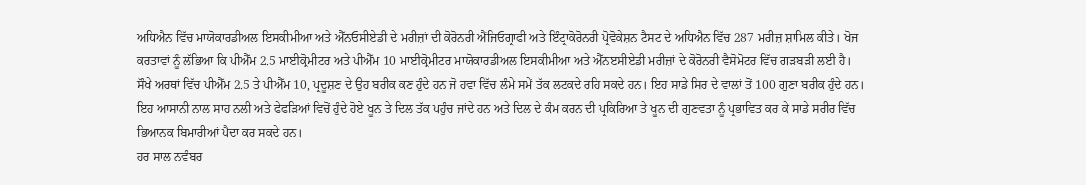ਅਧਿਐਨ ਵਿੱਚ ਮਾਯੋਕਾਰਡੀਅਲ ਇਸਕੀਮੀਆ ਅਤੇ ਐੱਨਓਸੀਏਡੀ ਦੇ ਮਰੀਜ਼ਾਂ ਦੀ ਕੋਰੋਨਰੀ ਐਂਜਿਓਗ੍ਰਾਫੀ ਅਤੇ ਇੰਟ੍ਰਾਕੋਰੋਨਰੀ ਪ੍ਰੋਵੋਕੇਸ਼ਨ ਟੈਸਟ ਦੇ ਅਧਿਐਨ ਵਿੱਚ 287 ਮਰੀਜ਼ ਸ਼ਾਮਿਲ ਕੀਤੇ। ਖੋਜ ਕਰਤਾਵਾਂ ਨੂੰ ਲੱਭਿਆ ਕਿ ਪੀਐੱਮ 2.5 ਮਾਈਕ੍ਰੋਮੀਟਰ ਅਤੇ ਪੀਐੱਮ 10 ਮਾਈਕ੍ਰੋਮੀਟਰ ਮਾਯੋਕਾਰਡੀਅਲ ਇਸਕੀਮੀਆ ਅਤੇ ਐੱਨੲਸੀਏਡੀ ਮਰੀਜ਼ਾਂ ਦੇ ਕੋਰੋਨਰੀ ਵੈਸੋਮੋਟਰ ਵਿੱਚ ਗੜਬੜੀ ਲਈ ਹੈ।
ਸੌਖੇ ਅਰਥਾਂ ਵਿੱਚ ਪੀਐੱਮ 2.5 ਤੇ ਪੀਐੱਮ 10, ਪ੍ਰਦੂਸ਼ਣ ਦੇ ਉਹ ਬਰੀਕ ਕਣ ਹੁੰਦੇ ਹਨ ਜੋ ਹਵਾ ਵਿੱਚ ਲੰਮੇ ਸਮੇਂ ਤੱਕ ਲਟਕਦੇ ਰਹਿ ਸਕਦੇ ਹਨ। ਇਹ ਸਾਡੇ ਸਿਰ ਦੇ ਵਾਲਾਂ ਤੋਂ 100 ਗੁਣਾ ਬਰੀਕ ਹੁੰਦੇ ਹਨ। ਇਹ ਆਸਾਨੀ ਨਾਲ ਸਾਹ ਨਲੀ ਅਤੇ ਫੇਫੜਿਆਂ ਵਿਚੋਂ ਹੁੰਦੇ ਹੋਏ ਖੂਨ ਤੇ ਦਿਲ ਤੱਕ ਪਹੁੰਚ ਜਾਂਦੇ ਹਨ ਅਤੇ ਦਿਲ ਦੇ ਕੰਮ ਕਰਨ ਦੀ ਪ੍ਰਕਿਰਿਆ ਤੇ ਖੂਨ ਦੀ ਗੁਣਵਤਾ ਨੂੰ ਪ੍ਰਭਾਵਿਤ ਕਰ ਕੇ ਸਾਡੇ ਸਰੀਰ ਵਿੱਚ ਭਿਆਨਕ ਬਿਮਾਰੀਆਂ ਪੈਦਾ ਕਰ ਸਕਦੇ ਹਨ।
ਹਰ ਸਾਲ ਨਵੰਬਰ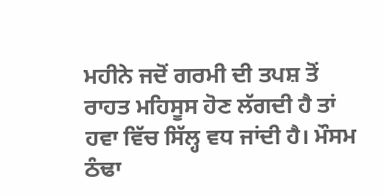ਮਹੀਨੇ ਜਦੋਂ ਗਰਮੀ ਦੀ ਤਪਸ਼ ਤੋਂ ਰਾਹਤ ਮਹਿਸੂਸ ਹੋਣ ਲੱਗਦੀ ਹੈ ਤਾਂ ਹਵਾ ਵਿੱਚ ਸਿੱਲ੍ਹ ਵਧ ਜਾਂਦੀ ਹੈ। ਮੌਸਮ ਠੰਢਾ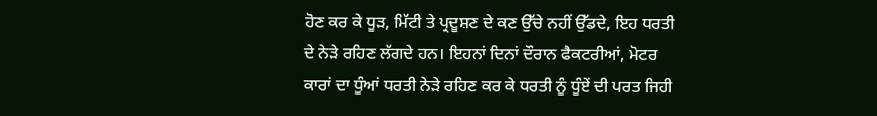ਹੋਣ ਕਰ ਕੇ ਧੂੜ, ਮਿੱਟੀ ਤੇ ਪ੍ਰਦੂਸ਼ਣ ਦੇ ਕਣ ਉੱਚੇ ਨਹੀਂ ਉੱਡਦੇ, ਇਹ ਧਰਤੀ ਦੇ ਨੇੜੇ ਰਹਿਣ ਲੱਗਦੇ ਹਨ। ਇਹਨਾਂ ਦਿਨਾਂ ਦੌਰਾਨ ਫੈਕਟਰੀਆਂ, ਮੋਟਰ ਕਾਰਾਂ ਦਾ ਧੂੰਆਂ ਧਰਤੀ ਨੇੜੇ ਰਹਿਣ ਕਰ ਕੇ ਧਰਤੀ ਨੂੰ ਧੂੰਏਂ ਦੀ ਪਰਤ ਜਿਹੀ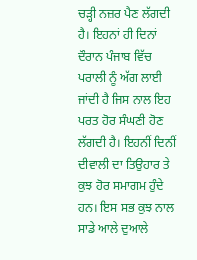ਚੜ੍ਹੀ ਨਜ਼ਰ ਪੈਣ ਲੱਗਦੀ ਹੈ। ਇਹਨਾਂ ਹੀ ਦਿਨਾਂ ਦੌਰਾਨ ਪੰਜਾਬ ਵਿੱਚ ਪਰਾਲੀ ਨੂੰ ਅੱਗ ਲਾਈ ਜਾਂਦੀ ਹੈ ਜਿਸ ਨਾਲ ਇਹ ਪਰਤ ਹੋਰ ਸੰਘਣੀ ਹੋਣ ਲੱਗਦੀ ਹੈ। ਇਹਨੀਂ ਦਿਨੀਂ ਦੀਵਾਲੀ ਦਾ ਤਿਉਹਾਰ ਤੇ ਕੁਝ ਹੋਰ ਸਮਾਗਮ ਹੁੰਦੇ ਹਨ। ਇਸ ਸਭ ਕੁਝ ਨਾਲ ਸਾਡੇ ਆਲੇ ਦੁਆਲੇ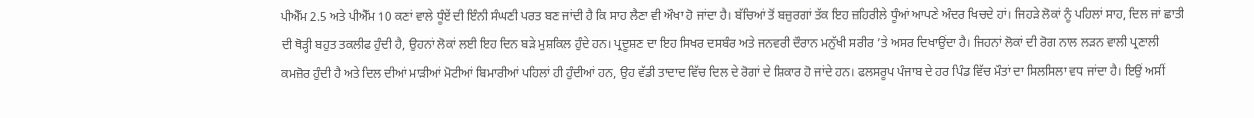ਪੀਐੱਮ 2.5 ਅਤੇ ਪੀਐੱਮ 10 ਕਣਾਂ ਵਾਲੇ ਧੂੰਏਂ ਦੀ ਇੰਨੀ ਸੰਘਣੀ ਪਰਤ ਬਣ ਜਾਂਦੀ ਹੈ ਕਿ ਸਾਹ ਲੈਣਾ ਵੀ ਔਖਾ ਹੋ ਜਾਂਦਾ ਹੈ। ਬੱਚਿਆਂ ਤੋਂ ਬਜ਼ੁਰਗਾਂ ਤੱਕ ਇਹ ਜ਼ਹਿਰੀਲੇ ਧੂੰਆਂ ਆਪਣੇ ਅੰਦਰ ਖਿਚਦੇ ਹਾਂ। ਜਿਹੜੇ ਲੋਕਾਂ ਨੂੰ ਪਹਿਲਾਂ ਸਾਹ, ਦਿਲ ਜਾਂ ਛਾਤੀ ਦੀ ਥੋੜ੍ਹੀ ਬਹੁਤ ਤਕਲੀਫ ਹੁੰਦੀ ਹੈ, ਉਹਨਾਂ ਲੋਕਾਂ ਲਈ ਇਹ ਦਿਨ ਬੜੇ ਮੁਸ਼ਕਿਲ ਹੁੰਦੇ ਹਨ। ਪ੍ਰਦੂਸ਼ਣ ਦਾ ਇਹ ਸਿਖਰ ਦਸਬੰਰ ਅਤੇ ਜਨਵਰੀ ਦੌਰਾਨ ਮਨੁੱਖੀ ਸਰੀਰ ’ਤੇ ਅਸਰ ਦਿਖਾਉਂਦਾ ਹੈ। ਜਿਹਨਾਂ ਲੋਕਾਂ ਦੀ ਰੋਗ ਨਾਲ ਲੜਨ ਵਾਲੀ ਪ੍ਰਣਾਲੀ ਕਮਜ਼ੋਰ ਹੁੰਦੀ ਹੈ ਅਤੇ ਦਿਲ ਦੀਆਂ ਮਾੜੀਆਂ ਮੋਟੀਆਂ ਬਿਮਾਰੀਆਂ ਪਹਿਲਾਂ ਹੀ ਹੁੰਦੀਆਂ ਹਨ, ਉਹ ਵੱਡੀ ਤਾਦਾਦ ਵਿੱਚ ਦਿਲ ਦੇ ਰੋਗਾਂ ਦੇ ਸ਼ਿਕਾਰ ਹੋ ਜਾਂਦੇ ਹਨ। ਫਲਸਰੂਪ ਪੰਜਾਬ ਦੇ ਹਰ ਪਿੰਡ ਵਿੱਚ ਮੌਤਾਂ ਦਾ ਸਿਲਸਿਲਾ ਵਧ ਜਾਂਦਾ ਹੈ। ਇਉਂ ਅਸੀਂ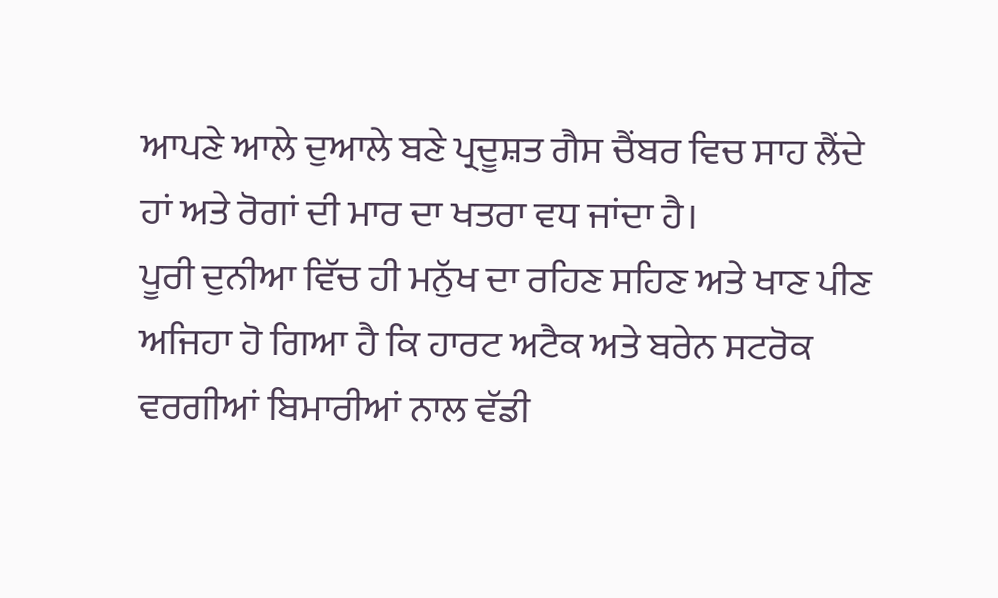ਆਪਣੇ ਆਲੇ ਦੁਆਲੇ ਬਣੇ ਪ੍ਰਦੂਸ਼ਤ ਗੈਸ ਚੈਂਬਰ ਵਿਚ ਸਾਹ ਲੈਂਦੇ ਹਾਂ ਅਤੇ ਰੋਗਾਂ ਦੀ ਮਾਰ ਦਾ ਖਤਰਾ ਵਧ ਜਾਂਦਾ ਹੈ।
ਪੂਰੀ ਦੁਨੀਆ ਵਿੱਚ ਹੀ ਮਨੁੱਖ ਦਾ ਰਹਿਣ ਸਹਿਣ ਅਤੇ ਖਾਣ ਪੀਣ ਅਜਿਹਾ ਹੋ ਗਿਆ ਹੈ ਕਿ ਹਾਰਟ ਅਟੈਕ ਅਤੇ ਬਰੇਨ ਸਟਰੋਕ ਵਰਗੀਆਂ ਬਿਮਾਰੀਆਂ ਨਾਲ ਵੱਡੀ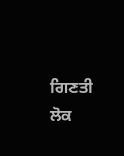ਗਿਣਤੀ ਲੋਕ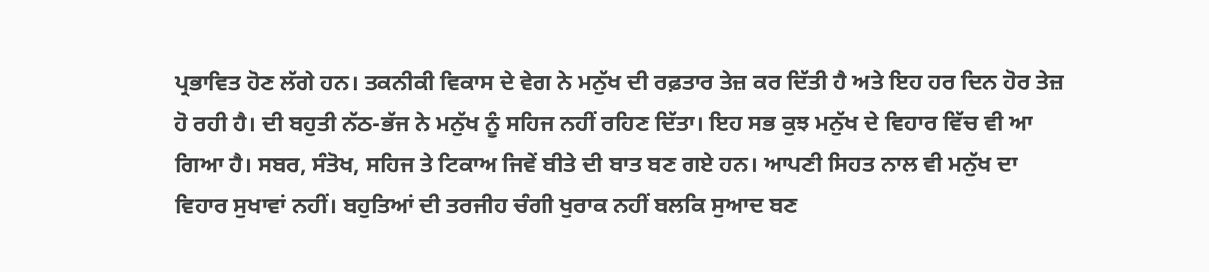ਪ੍ਰਭਾਵਿਤ ਹੋਣ ਲੱਗੇ ਹਨ। ਤਕਨੀਕੀ ਵਿਕਾਸ ਦੇ ਵੇਗ ਨੇ ਮਨੁੱਖ ਦੀ ਰਫ਼ਤਾਰ ਤੇਜ਼ ਕਰ ਦਿੱਤੀ ਹੈ ਅਤੇ ਇਹ ਹਰ ਦਿਨ ਹੋਰ ਤੇਜ਼ ਹੋ ਰਹੀ ਹੈ। ਦੀ ਬਹੁਤੀ ਨੱਠ-ਭੱਜ ਨੇ ਮਨੁੱਖ ਨੂੰ ਸਹਿਜ ਨਹੀਂ ਰਹਿਣ ਦਿੱਤਾ। ਇਹ ਸਭ ਕੁਝ ਮਨੁੱਖ ਦੇ ਵਿਹਾਰ ਵਿੱਚ ਵੀ ਆ ਗਿਆ ਹੈ। ਸਬਰ, ਸੰਤੋਖ, ਸਹਿਜ ਤੇ ਟਿਕਾਅ ਜਿਵੇਂ ਬੀਤੇ ਦੀ ਬਾਤ ਬਣ ਗਏ ਹਨ। ਆਪਣੀ ਸਿਹਤ ਨਾਲ ਵੀ ਮਨੁੱਖ ਦਾ ਵਿਹਾਰ ਸੁਖਾਵਾਂ ਨਹੀਂ। ਬਹੁਤਿਆਂ ਦੀ ਤਰਜੀਹ ਚੰਗੀ ਖੁਰਾਕ ਨਹੀਂ ਬਲਕਿ ਸੁਆਦ ਬਣ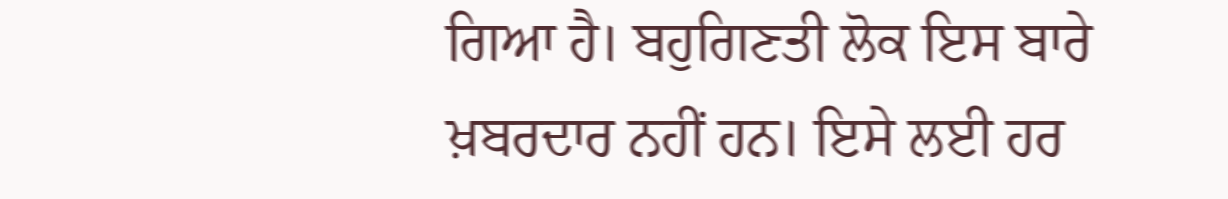ਗਿਆ ਹੈ। ਬਹੁਗਿਣਤੀ ਲੋਕ ਇਸ ਬਾਰੇ ਖ਼ਬਰਦਾਰ ਨਹੀਂ ਹਨ। ਇਸੇ ਲਈ ਹਰ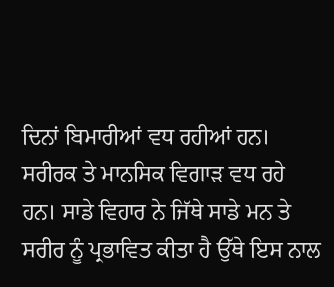ਦਿਨਾਂ ਬਿਮਾਰੀਆਂ ਵਧ ਰਹੀਆਂ ਹਨ। ਸਰੀਰਕ ਤੇ ਮਾਨਸਿਕ ਵਿਗਾੜ ਵਧ ਰਹੇ ਹਨ। ਸਾਡੇ ਵਿਹਾਰ ਨੇ ਜਿੱਥੇ ਸਾਡੇ ਮਨ ਤੇ ਸਰੀਰ ਨੂੰ ਪ੍ਰਭਾਵਿਤ ਕੀਤਾ ਹੈ ਉੱਥੇ ਇਸ ਨਾਲ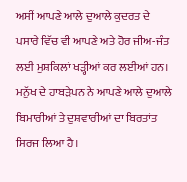ਅਸੀਂ ਆਪਣੇ ਆਲੇ ਦੁਆਲੇ ਕੁਦਰਤ ਦੇ ਪਸਾਰੇ ਵਿੱਚ ਵੀ ਆਪਣੇ ਅਤੇ ਹੋਰ ਜੀਅ-ਜੰਤ ਲਈ ਮੁਸ਼ਕਿਲਾਂ ਖੜ੍ਹੀਆਂ ਕਰ ਲਈਆਂ ਹਨ। ਮਨੁੱਖ ਦੇ ਹਾਬੜੇਪਨ ਨੇ ਆਪਣੇ ਆਲੇ ਦੁਆਲੇ ਬਿਮਾਰੀਆਂ ਤੇ ਦੁਸ਼ਵਾਰੀਆਂ ਦਾ ਬਿਰਤਾਂਤ ਸਿਰਜ ਲਿਆ ਹੈ।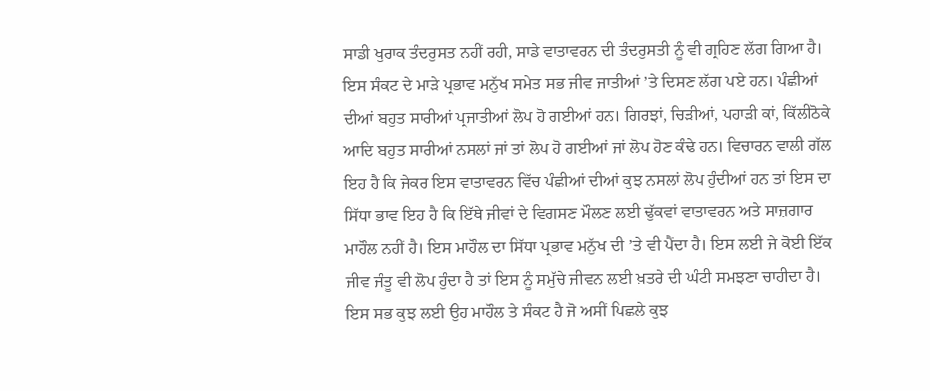ਸਾਡੀ ਖੁਰਾਕ ਤੰਦਰੁਸਤ ਨਹੀਂ ਰਹੀ, ਸਾਡੇ ਵਾਤਾਵਰਨ ਦੀ ਤੰਦਰੁਸਤੀ ਨੂੰ ਵੀ ਗ੍ਰਹਿਣ ਲੱਗ ਗਿਆ ਹੈ। ਇਸ ਸੰਕਟ ਦੇ ਮਾੜੇ ਪ੍ਰਭਾਵ ਮਨੁੱਖ ਸਮੇਤ ਸਭ ਜੀਵ ਜਾਤੀਆਂ ’ਤੇ ਦਿਸਣ ਲੱਗ ਪਏ ਹਨ। ਪੰਛੀਆਂ ਦੀਆਂ ਬਹੁਤ ਸਾਰੀਆਂ ਪ੍ਰਜਾਤੀਆਂ ਲੋਪ ਹੋ ਗਈਆਂ ਹਨ। ਗਿਰਝਾਂ, ਚਿੜੀਆਂ, ਪਹਾੜੀ ਕਾਂ, ਕਿੱਲੀਠੋਕੇ ਆਦਿ ਬਹੁਤ ਸਾਰੀਆਂ ਨਸਲਾਂ ਜਾਂ ਤਾਂ ਲੋਪ ਹੋ ਗਈਆਂ ਜਾਂ ਲੋਪ ਹੋਣ ਕੰਢੇ ਹਨ। ਵਿਚਾਰਨ ਵਾਲੀ ਗੱਲ ਇਹ ਹੈ ਕਿ ਜੇਕਰ ਇਸ ਵਾਤਾਵਰਨ ਵਿੱਚ ਪੰਛੀਆਂ ਦੀਆਂ ਕੁਝ ਨਸਲਾਂ ਲੋਪ ਹੁੰਦੀਆਂ ਹਨ ਤਾਂ ਇਸ ਦਾ ਸਿੱਧਾ ਭਾਵ ਇਹ ਹੈ ਕਿ ਇੱਥੇ ਜੀਵਾਂ ਦੇ ਵਿਗਸਣ ਮੌਲਣ ਲਈ ਢੁੱਕਵਾਂ ਵਾਤਾਵਰਨ ਅਤੇ ਸਾਜ਼ਗਾਰ ਮਾਹੌਲ ਨਹੀਂ ਹੈ। ਇਸ ਮਾਹੌਲ ਦਾ ਸਿੱਧਾ ਪ੍ਰਭਾਵ ਮਨੁੱਖ ਦੀ ’ਤੇ ਵੀ ਪੈਂਦਾ ਹੈ। ਇਸ ਲਈ ਜੇ ਕੋਈ ਇੱਕ ਜੀਵ ਜੰਤੂ ਵੀ ਲੋਪ ਹੁੰਦਾ ਹੈ ਤਾਂ ਇਸ ਨੂੰ ਸਮੁੱਚੇ ਜੀਵਨ ਲਈ ਖ਼ਤਰੇ ਦੀ ਘੰਟੀ ਸਮਝਣਾ ਚਾਹੀਦਾ ਹੈ। ਇਸ ਸਭ ਕੁਝ ਲਈ ਉਹ ਮਾਹੌਲ ਤੇ ਸੰਕਟ ਹੈ ਜੋ ਅਸੀਂ ਪਿਛਲੇ ਕੁਝ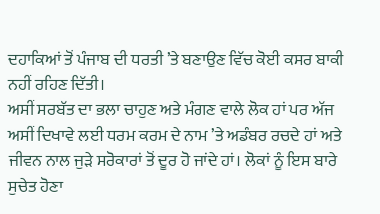ਦਹਾਕਿਆਂ ਤੋਂ ਪੰਜਾਬ ਦੀ ਧਰਤੀ ’ਤੇ ਬਣਾਉਣ ਵਿੱਚ ਕੋਈ ਕਸਰ ਬਾਕੀ ਨਹੀਂ ਰਹਿਣ ਦਿੱਤੀ।
ਅਸੀਂ ਸਰਬੱਤ ਦਾ ਭਲਾ ਚਾਹੁਣ ਅਤੇ ਮੰਗਣ ਵਾਲੇ ਲੋਕ ਹਾਂ ਪਰ ਅੱਜ ਅਸੀਂ ਦਿਖਾਵੇ ਲਈ ਧਰਮ ਕਰਮ ਦੇ ਨਾਮ ’ਤੇ ਅਡੰਬਰ ਰਚਦੇ ਹਾਂ ਅਤੇ ਜੀਵਨ ਨਾਲ ਜੁੜੇ ਸਰੋਕਾਰਾਂ ਤੋਂ ਦੂਰ ਹੋ ਜਾਂਦੇ ਹਾਂ। ਲੋਕਾਂ ਨੂੰ ਇਸ ਬਾਰੇ ਸੁਚੇਤ ਹੋਣਾ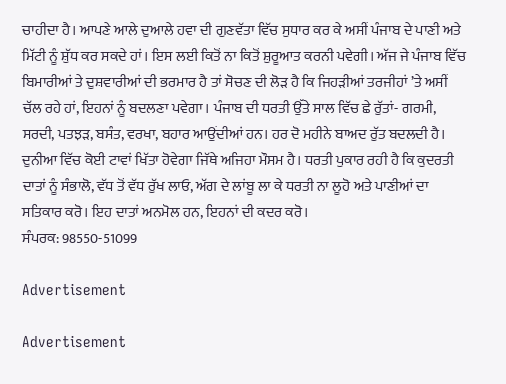ਚਾਹੀਦਾ ਹੈ। ਆਪਣੇ ਆਲੇ ਦੁਆਲੇ ਹਵਾ ਦੀ ਗੁਣਵੱਤਾ ਵਿੱਚ ਸੁਧਾਰ ਕਰ ਕੇ ਅਸੀਂ ਪੰਜਾਬ ਦੇ ਪਾਣੀ ਅਤੇ ਮਿੱਟੀ ਨੂੰ ਸ਼ੁੱਧ ਕਰ ਸਕਦੇ ਹਾਂ। ਇਸ ਲਈ ਕਿਤੋਂ ਨਾ ਕਿਤੋਂ ਸ਼ੁਰੂਆਤ ਕਰਨੀ ਪਵੇਗੀ। ਅੱਜ ਜੇ ਪੰਜਾਬ ਵਿੱਚ ਬਿਮਾਰੀਆਂ ਤੇ ਦੁਸ਼ਵਾਰੀਆਂ ਦੀ ਭਰਮਾਰ ਹੈ ਤਾਂ ਸੋਚਣ ਦੀ ਲੋੜ ਹੈ ਕਿ ਜਿਹੜੀਆਂ ਤਰਜੀਹਾਂ ’ਤੇ ਅਸੀਂ ਚੱਲ ਰਹੇ ਹਾਂ, ਇਹਨਾਂ ਨੂੰ ਬਦਲਣਾ ਪਵੇਗਾ। ਪੰਜਾਬ ਦੀ ਧਰਤੀ ਉੱਤੇ ਸਾਲ ਵਿੱਚ ਛੇ ਰੁੱਤਾਂ- ਗਰਮੀ, ਸਰਦੀ, ਪਤਝੜ, ਬਸੰਤ, ਵਰਖਾ, ਬਹਾਰ ਆਉਂਦੀਆਂ ਹਨ। ਹਰ ਦੋ ਮਹੀਨੇ ਬਾਅਦ ਰੁੱਤ ਬਦਲਦੀ ਹੈ। ਦੁਨੀਆ ਵਿੱਚ ਕੋਈ ਟਾਵਾਂ ਖਿੱਤਾ ਹੋਵੇਗਾ ਜਿੱਥੇ ਅਜਿਹਾ ਮੌਸਮ ਹੈ। ਧਰਤੀ ਪੁਕਾਰ ਰਹੀ ਹੈ ਕਿ ਕੁਦਰਤੀ ਦਾਤਾਂ ਨੂੰ ਸੰਭਾਲੋ, ਵੱਧ ਤੋਂ ਵੱਧ ਰੁੱਖ ਲਾਓ, ਅੱਗ ਦੇ ਲਾਂਬੂ ਲਾ ਕੇ ਧਰਤੀ ਨਾ ਲੂਹੋ ਅਤੇ ਪਾਣੀਆਂ ਦਾ ਸਤਿਕਾਰ ਕਰੋ। ਇਹ ਦਾਤਾਂ ਅਨਮੋਲ ਹਨ, ਇਹਨਾਂ ਦੀ ਕਦਰ ਕਰੋ।
ਸੰਪਰਕ: 98550-51099

Advertisement

Advertisement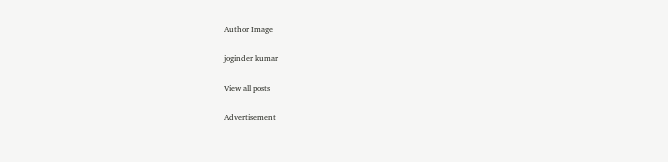Author Image

joginder kumar

View all posts

Advertisement